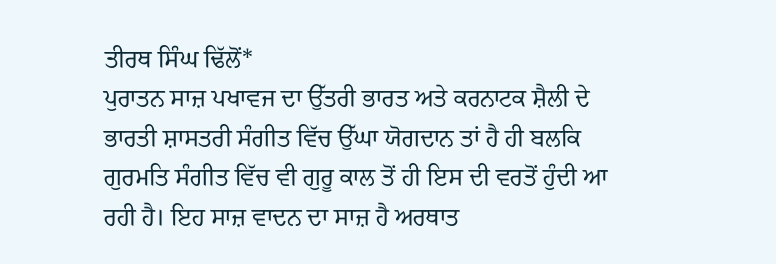ਤੀਰਥ ਸਿੰਘ ਢਿੱਲੋਂ*
ਪੁਰਾਤਨ ਸਾਜ਼ ਪਖਾਵਜ ਦਾ ਉੱਤਰੀ ਭਾਰਤ ਅਤੇ ਕਰਨਾਟਕ ਸ਼ੈਲੀ ਦੇ ਭਾਰਤੀ ਸ਼ਾਸਤਰੀ ਸੰਗੀਤ ਵਿੱਚ ਉੱਘਾ ਯੋਗਦਾਨ ਤਾਂ ਹੈ ਹੀ ਬਲਕਿ ਗੁਰਮਤਿ ਸੰਗੀਤ ਵਿੱਚ ਵੀ ਗੁਰੂ ਕਾਲ ਤੋਂ ਹੀ ਇਸ ਦੀ ਵਰਤੋਂ ਹੁੰਦੀ ਆ ਰਹੀ ਹੈ। ਇਹ ਸਾਜ਼ ਵਾਦਨ ਦਾ ਸਾਜ਼ ਹੈ ਅਰਥਾਤ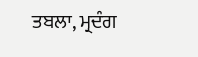ਤਬਲਾ, ਮ੍ਰਦੰਗ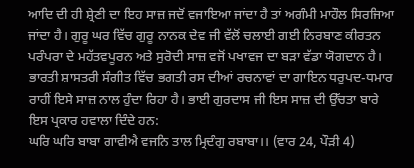ਆਦਿ ਦੀ ਹੀ ਸ਼੍ਰੇਣੀ ਦਾ ਇਹ ਸਾਜ਼ ਜਦੋਂ ਵਜਾਇਆ ਜਾਂਦਾ ਹੈ ਤਾਂ ਅਗੰਮੀ ਮਾਹੌਲ ਸਿਰਜਿਆ ਜਾਂਦਾ ਹੈ। ਗੁਰੂ ਘਰ ਵਿੱਚ ਗੁਰੂ ਨਾਨਕ ਦੇਵ ਜੀ ਵੱਲੋਂ ਚਲਾਈ ਗਈ ਨਿਰਬਾਣ ਕੀਰਤਨ ਪਰੰਪਰਾ ਦੇ ਮਹੱਤਵਪੂਰਨ ਅਤੇ ਸੁਰੋਦੀ ਸਾਜ਼ ਵਜੋਂ ਪਖਾਵਜ ਦਾ ਬੜਾ ਵੱਡਾ ਯੋਗਦਾਨ ਹੈ। ਭਾਰਤੀ ਸ਼ਾਸਤਰੀ ਸੰਗੀਤ ਵਿੱਚ ਭਗਤੀ ਰਸ ਦੀਆਂ ਰਚਨਾਵਾਂ ਦਾ ਗਾਇਨ ਧਰੁਪਦ-ਧਮਾਰ ਰਾਹੀਂ ਇਸੇ ਸਾਜ਼ ਨਾਲ ਹੁੰਦਾ ਰਿਹਾ ਹੈ। ਭਾਈ ਗੁਰਦਾਸ ਜੀ ਇਸ ਸਾਜ਼ ਦੀ ਉੱਚਤਾ ਬਾਰੇ ਇਸ ਪ੍ਰਕਾਰ ਹਵਾਲਾ ਦਿੰਦੇ ਹਨ:
ਘਰਿ ਘਰਿ ਬਾਬਾ ਗਾਵੀਐ ਵਜਨਿ ਤਾਲ ਮ੍ਰਿਦੰਗੁ ਰਬਾਬਾ।। (ਵਾਰ 24, ਪੌੜੀ 4)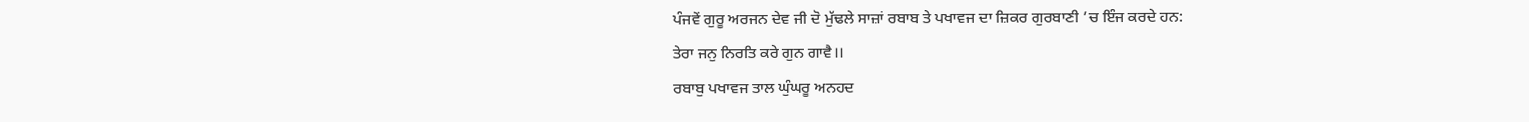ਪੰਜਵੇਂ ਗੁਰੂ ਅਰਜਨ ਦੇਵ ਜੀ ਦੋ ਮੁੱਢਲੇ ਸਾਜ਼ਾਂ ਰਬਾਬ ਤੇ ਪਖਾਵਜ ਦਾ ਜ਼ਿਕਰ ਗੁਰਬਾਣੀ ’ਚ ਇੰਜ ਕਰਦੇ ਹਨ:
ਤੇਰਾ ਜਨੁ ਨਿਰਤਿ ਕਰੇ ਗੁਨ ਗਾਵੈ।।
ਰਬਾਬੁ ਪਖਾਵਜ ਤਾਲ ਘੁੰਘਰੂ ਅਨਹਦ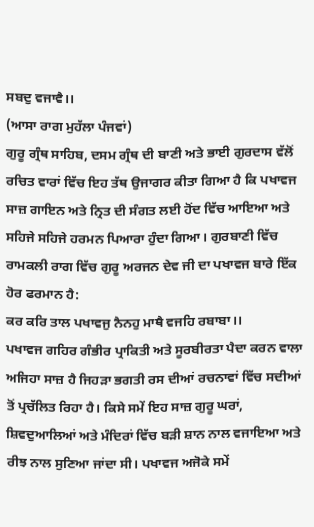ਸਬਦੁ ਵਜਾਵੈ।।
(ਆਸਾ ਰਾਗ ਮੁਹੱਲਾ ਪੰਜਵਾਂ)
ਗੁਰੂ ਗ੍ਰੰਥ ਸਾਹਿਬ, ਦਸਮ ਗ੍ਰੰਥ ਦੀ ਬਾਣੀ ਅਤੇ ਭਾਈ ਗੁਰਦਾਸ ਵੱਲੋਂ ਰਚਿਤ ਵਾਰਾਂ ਵਿੱਚ ਇਹ ਤੱਥ ਉਜਾਗਰ ਕੀਤਾ ਗਿਆ ਹੈ ਕਿ ਪਖਾਵਜ ਸਾਜ਼ ਗਾਇਨ ਅਤੇ ਨ੍ਰਿਤ ਦੀ ਸੰਗਤ ਲਈ ਹੋਂਦ ਵਿੱਚ ਆਇਆ ਅਤੇ ਸਹਿਜੇ ਸਹਿਜੇ ਹਰਮਨ ਪਿਆਰਾ ਹੁੰਦਾ ਗਿਆ। ਗੁਰਬਾਣੀ ਵਿੱਚ ਰਾਮਕਲੀ ਰਾਗ ਵਿੱਚ ਗੁਰੂ ਅਰਜਨ ਦੇਵ ਜੀ ਦਾ ਪਖਾਵਜ ਬਾਰੇ ਇੱਕ ਹੋਰ ਫਰਮਾਨ ਹੈ:
ਕਰ ਕਰਿ ਤਾਲ ਪਖਾਵਜੁ ਨੈਨਹੁ ਮਾਥੈ ਵਜਹਿ ਰਬਾਬਾ।।
ਪਖਾਵਜ ਗਹਿਰ ਗੰਭੀਰ ਪ੍ਰਾਕਿਤੀ ਅਤੇ ਸੂਰਬੀਰਤਾ ਪੈਦਾ ਕਰਨ ਵਾਲਾ ਅਜਿਹਾ ਸਾਜ਼ ਹੈ ਜਿਹੜਾ ਭਗਤੀ ਰਸ ਦੀਆਂ ਰਚਨਾਵਾਂ ਵਿੱਚ ਸਦੀਆਂ ਤੋਂ ਪ੍ਰਚੱਲਿਤ ਰਿਹਾ ਹੈ। ਕਿਸੇ ਸਮੇਂ ਇਹ ਸਾਜ਼ ਗੁਰੂ ਘਰਾਂ, ਸ਼ਿਵਦੁਆਲਿਆਂ ਅਤੇ ਮੰਦਿਰਾਂ ਵਿੱਚ ਬੜੀ ਸ਼ਾਨ ਨਾਲ ਵਜਾਇਆ ਅਤੇ ਰੀਝ ਨਾਲ ਸੁਣਿਆ ਜਾਂਦਾ ਸੀ। ਪਖਾਵਜ ਅਜੋਕੇ ਸਮੇਂ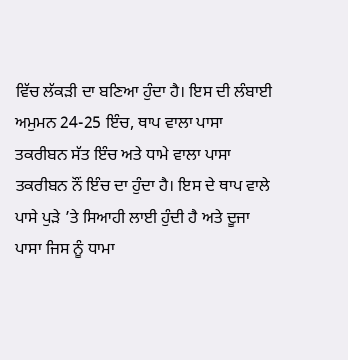ਵਿੱਚ ਲੱਕੜੀ ਦਾ ਬਣਿਆ ਹੁੰਦਾ ਹੈ। ਇਸ ਦੀ ਲੰਬਾਈ ਅਮੁਮਨ 24-25 ਇੰਚ, ਥਾਪ ਵਾਲਾ ਪਾਸਾ ਤਕਰੀਬਨ ਸੱਤ ਇੰਚ ਅਤੇ ਧਾਮੇ ਵਾਲਾ ਪਾਸਾ ਤਕਰੀਬਨ ਨੌਂ ਇੰਚ ਦਾ ਹੁੰਦਾ ਹੈ। ਇਸ ਦੇ ਥਾਪ ਵਾਲੇ ਪਾਸੇ ਪੁੜੇ ’ਤੇ ਸਿਆਹੀ ਲਾਈ ਹੁੰਦੀ ਹੈ ਅਤੇ ਦੂਜਾ ਪਾਸਾ ਜਿਸ ਨੂੰ ਧਾਮਾ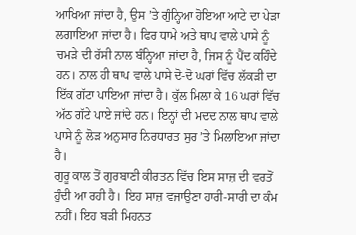ਆਖਿਆ ਜਾਂਦਾ ਹੈ, ਉਸ ’ਤੇ ਗੁੰਨ੍ਹਿਆ ਹੋਇਆ ਆਟੇ ਦਾ ਪੇੜਾ ਲਗਾਇਆ ਜਾਂਦਾ ਹੈ। ਫਿਰ ਧਾਮੇ ਅਤੇ ਥਾਪ ਵਾਲੇ ਪਾਸੇ ਨੂੰ ਚਮੜੇ ਦੀ ਰੱਸੀ ਨਾਲ ਬੰਨ੍ਹਿਆ ਜਾਂਦਾ ਹੈ, ਜਿਸ ਨੂੰ ਪੈਂਦ ਕਹਿੰਦੇ ਹਨ। ਨਾਲ ਹੀ ਥਾਪ ਵਾਲੇ ਪਾਸੇ ਦੋ-ਦੋ ਘਰਾਂ ਵਿੱਚ ਲੱਕੜੀ ਦਾ ਇੱਕ ਗੱਟਾ ਪਾਇਆ ਜਾਂਦਾ ਹੈ। ਕੁੱਲ ਮਿਲਾ ਕੇ 16 ਘਰਾਂ ਵਿੱਚ ਅੱਠ ਗੱਟੇ ਪਾਏ ਜਾਂਦੇ ਹਨ। ਇਨ੍ਹਾਂ ਦੀ ਮਦਦ ਨਾਲ ਥਾਪ ਵਾਲੇ ਪਾਸੇ ਨੂੰ ਲੋੜ ਅਨੁਸਾਰ ਨਿਰਧਾਰਤ ਸੁਰ ’ਤੇ ਮਿਲਾਇਆ ਜਾਂਦਾ ਹੈ।
ਗੁਰੂ ਕਾਲ ਤੋਂ ਗੁਰਬਾਣੀ ਕੀਰਤਨ ਵਿੱਚ ਇਸ ਸਾਜ਼ ਦੀ ਵਰਤੋਂ ਹੁੰਦੀ ਆ ਰਹੀ ਹੈ। ਇਹ ਸਾਜ਼ ਵਜਾਉਣਾ ਹਾਰੀ-ਸਾਰੀ ਦਾ ਕੰਮ ਨਹੀਂ। ਇਹ ਬੜੀ ਮਿਹਨਤ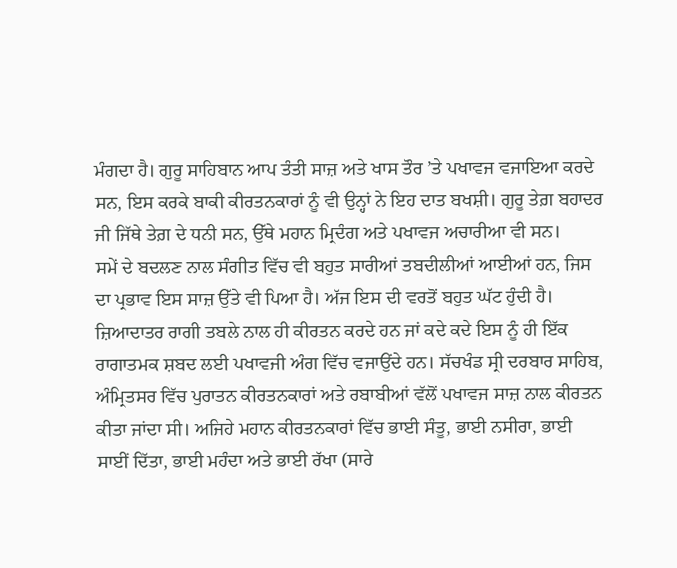ਮੰਗਦਾ ਹੈ। ਗੁਰੂ ਸਾਹਿਬਾਨ ਆਪ ਤੰਤੀ ਸਾਜ਼ ਅਤੇ ਖਾਸ ਤੌਰ ’ਤੇ ਪਖਾਵਜ ਵਜਾਇਆ ਕਰਦੇ ਸਨ, ਇਸ ਕਰਕੇ ਬਾਕੀ ਕੀਰਤਨਕਾਰਾਂ ਨੂੰ ਵੀ ਉਨ੍ਹਾਂ ਨੇ ਇਹ ਦਾਤ ਬਖਸ਼ੀ। ਗੁਰੂ ਤੇਗ਼ ਬਹਾਦਰ ਜੀ ਜਿੱਥੇ ਤੇਗ਼ ਦੇ ਧਨੀ ਸਨ, ਉੱਥੇ ਮਹਾਨ ਮ੍ਰਿਦੰਗ ਅਤੇ ਪਖਾਵਜ ਅਚਾਰੀਆ ਵੀ ਸਨ।
ਸਮੇਂ ਦੇ ਬਦਲਣ ਨਾਲ ਸੰਗੀਤ ਵਿੱਚ ਵੀ ਬਹੁਤ ਸਾਰੀਆਂ ਤਬਦੀਲੀਆਂ ਆਈਆਂ ਹਨ, ਜਿਸ ਦਾ ਪ੍ਰਭਾਵ ਇਸ ਸਾਜ਼ ਉੱਤੇ ਵੀ ਪਿਆ ਹੈ। ਅੱਜ ਇਸ ਦੀ ਵਰਤੋਂ ਬਹੁਤ ਘੱਟ ਹੁੰਦੀ ਹੈ। ਜ਼ਿਆਦਾਤਰ ਰਾਗੀ ਤਬਲੇ ਨਾਲ ਹੀ ਕੀਰਤਨ ਕਰਦੇ ਹਨ ਜਾਂ ਕਦੇ ਕਦੇ ਇਸ ਨੂੰ ਹੀ ਇੱਕ ਰਾਗਾਤਮਕ ਸ਼ਬਦ ਲਈ ਪਖਾਵਜੀ ਅੰਗ ਵਿੱਚ ਵਜਾਉਂਦੇ ਹਨ। ਸੱਚਖੰਡ ਸ੍ਰੀ ਦਰਬਾਰ ਸਾਹਿਬ, ਅੰਮ੍ਰਿਤਸਰ ਵਿੱਚ ਪੁਰਾਤਨ ਕੀਰਤਨਕਾਰਾਂ ਅਤੇ ਰਬਾਬੀਆਂ ਵੱਲੋਂ ਪਖਾਵਜ ਸਾਜ਼ ਨਾਲ ਕੀਰਤਨ ਕੀਤਾ ਜਾਂਦਾ ਸੀ। ਅਜਿਹੇ ਮਹਾਨ ਕੀਰਤਨਕਾਰਾਂ ਵਿੱਚ ਭਾਈ ਸੰਤੂ, ਭਾਈ ਨਸੀਰਾ, ਭਾਈ ਸਾਈਂ ਦਿੱਤਾ, ਭਾਈ ਮਹੰਦਾ ਅਤੇ ਭਾਈ ਰੱਖਾ (ਸਾਰੇ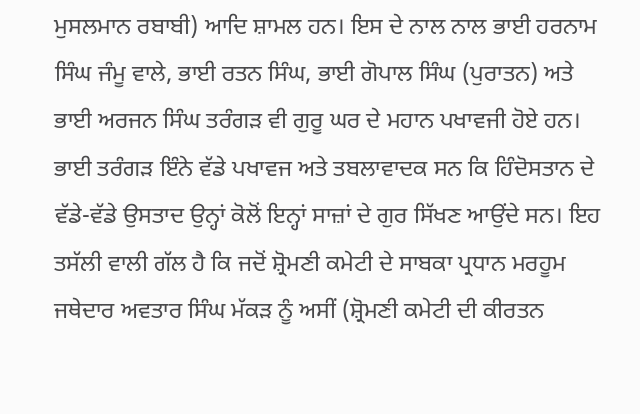ਮੁਸਲਮਾਨ ਰਬਾਬੀ) ਆਦਿ ਸ਼ਾਮਲ ਹਨ। ਇਸ ਦੇ ਨਾਲ ਨਾਲ ਭਾਈ ਹਰਨਾਮ ਸਿੰਘ ਜੰਮੂ ਵਾਲੇ, ਭਾਈ ਰਤਨ ਸਿੰਘ, ਭਾਈ ਗੋਪਾਲ ਸਿੰਘ (ਪੁਰਾਤਨ) ਅਤੇ ਭਾਈ ਅਰਜਨ ਸਿੰਘ ਤਰੰਗੜ ਵੀ ਗੁਰੂ ਘਰ ਦੇ ਮਹਾਨ ਪਖਾਵਜੀ ਹੋਏ ਹਨ। ਭਾਈ ਤਰੰਗੜ ਇੰਨੇ ਵੱਡੇ ਪਖਾਵਜ ਅਤੇ ਤਬਲਾਵਾਦਕ ਸਨ ਕਿ ਹਿੰਦੋਸਤਾਨ ਦੇ ਵੱਡੇ-ਵੱਡੇ ਉਸਤਾਦ ਉਨ੍ਹਾਂ ਕੋਲੋਂ ਇਨ੍ਹਾਂ ਸਾਜ਼ਾਂ ਦੇ ਗੁਰ ਸਿੱਖਣ ਆਉਂਦੇ ਸਨ। ਇਹ ਤਸੱਲੀ ਵਾਲੀ ਗੱਲ ਹੈ ਕਿ ਜਦੋਂ ਸ਼੍ਰੋਮਣੀ ਕਮੇਟੀ ਦੇ ਸਾਬਕਾ ਪ੍ਰਧਾਨ ਮਰਹੂਮ ਜਥੇਦਾਰ ਅਵਤਾਰ ਸਿੰਘ ਮੱਕੜ ਨੂੰ ਅਸੀਂ (ਸ਼੍ਰੋਮਣੀ ਕਮੇਟੀ ਦੀ ਕੀਰਤਨ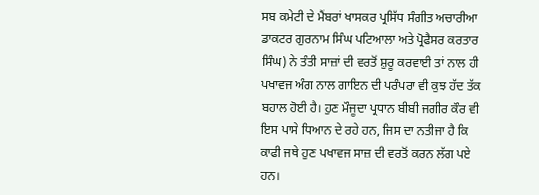ਸਬ ਕਮੇਟੀ ਦੇ ਮੈਂਬਰਾਂ ਖਾਸਕਰ ਪ੍ਰਸਿੱਧ ਸੰਗੀਤ ਅਚਾਰੀਆ ਡਾਕਟਰ ਗੁਰਨਾਮ ਸਿੰਘ ਪਟਿਆਲਾ ਅਤੇ ਪ੍ਰੋਫੈਸਰ ਕਰਤਾਰ ਸਿੰਘ) ਨੇ ਤੰਤੀ ਸਾਜ਼ਾਂ ਦੀ ਵਰਤੋਂ ਸ਼ੁਰੂ ਕਰਵਾਈ ਤਾਂ ਨਾਲ ਹੀ ਪਖਾਵਜ ਅੰਗ ਨਾਲ ਗਾਇਨ ਦੀ ਪਰੰਪਰਾ ਵੀ ਕੁਝ ਹੱਦ ਤੱਕ ਬਹਾਲ ਹੋਈ ਹੈ। ਹੁਣ ਮੌਜੂਦਾ ਪ੍ਰਧਾਨ ਬੀਬੀ ਜਗੀਰ ਕੌਰ ਵੀ ਇਸ ਪਾਸੇ ਧਿਆਨ ਦੇ ਰਹੇ ਹਨ, ਜਿਸ ਦਾ ਨਤੀਜਾ ਹੈ ਕਿ ਕਾਫੀ ਜਥੇ ਹੁਣ ਪਖਾਵਜ ਸਾਜ਼ ਦੀ ਵਰਤੋਂ ਕਰਨ ਲੱਗ ਪਏ ਹਨ।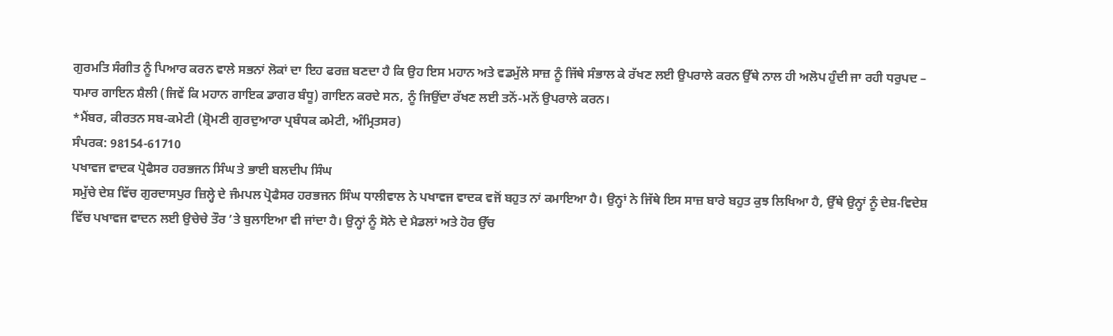ਗੁਰਮਤਿ ਸੰਗੀਤ ਨੂੰ ਪਿਆਰ ਕਰਨ ਵਾਲੇ ਸਭਨਾਂ ਲੋਕਾਂ ਦਾ ਇਹ ਫਰਜ਼ ਬਣਦਾ ਹੈ ਕਿ ਉਹ ਇਸ ਮਹਾਨ ਅਤੇ ਵਡਮੁੱਲੇ ਸਾਜ਼ ਨੂੰ ਜਿੱਥੇ ਸੰਭਾਲ ਕੇ ਰੱਖਣ ਲਈ ਉਪਰਾਲੇ ਕਰਨ ਉੱਥੇ ਨਾਲ ਹੀ ਅਲੋਪ ਹੁੰਦੀ ਜਾ ਰਹੀ ਧਰੁਪਦ – ਧਮਾਰ ਗਾਇਨ ਸ਼ੈਲੀ (ਜਿਵੇਂ ਕਿ ਮਹਾਨ ਗਾਇਕ ਡਾਗਰ ਬੰਧੂ) ਗਾਇਨ ਕਰਦੇ ਸਨ, ਨੂੰ ਜਿਉਂਦਾ ਰੱਖਣ ਲਈ ਤਨੋਂ-ਮਨੋਂ ਉਪਰਾਲੇ ਕਰਨ।
*ਮੈਂਬਰ, ਕੀਰਤਨ ਸਬ-ਕਮੇਟੀ (ਸ਼੍ਰੋਮਣੀ ਗੁਰਦੁਆਰਾ ਪ੍ਰਬੰਧਕ ਕਮੇਟੀ, ਅੰਮ੍ਰਿਤਸਰ)
ਸੰਪਰਕ: 98154-61710
ਪਖਾਵਜ ਵਾਦਕ ਪ੍ਰੋਫੈਸਰ ਹਰਭਜਨ ਸਿੰਘ ਤੇ ਭਾਈ ਬਲਦੀਪ ਸਿੰਘ
ਸਮੁੱਚੇ ਦੇਸ਼ ਵਿੱਚ ਗੁਰਦਾਸਪੁਰ ਜ਼ਿਲ੍ਹੇ ਦੇ ਜੰਮਪਲ ਪ੍ਰੋਫੈਸਰ ਹਰਭਜਨ ਸਿੰਘ ਧਾਲੀਵਾਲ ਨੇ ਪਖਾਵਜ ਵਾਦਕ ਵਜੋਂ ਬਹੁਤ ਨਾਂ ਕਮਾਇਆ ਹੈ। ਉਨ੍ਹਾਂ ਨੇ ਜਿੱਥੇ ਇਸ ਸਾਜ਼ ਬਾਰੇ ਬਹੁਤ ਕੁਝ ਲਿਖਿਆ ਹੈ, ਉੱਥੇ ਉਨ੍ਹਾਂ ਨੂੰ ਦੇਸ਼-ਵਿਦੇਸ਼ ਵਿੱਚ ਪਖਾਵਜ ਵਾਦਨ ਲਈ ਉਚੇਚੇ ਤੌਰ ’ਤੇ ਬੁਲਾਇਆ ਵੀ ਜਾਂਦਾ ਹੈ। ਉਨ੍ਹਾਂ ਨੂੰ ਸੋਨੇ ਦੇ ਮੈਡਲਾਂ ਅਤੇ ਹੋਰ ਉੱਚ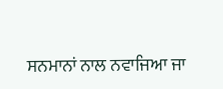ਸਨਮਾਨਾਂ ਨਾਲ ਨਵਾਜਿਆ ਜਾ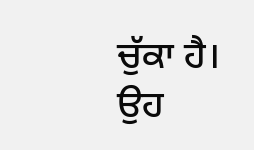ਚੁੱਕਾ ਹੈ। ਉਹ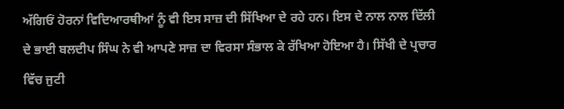ਅੱਗਿਓਂ ਹੋਰਨਾਂ ਵਿਦਿਆਰਥੀਆਂ ਨੂੰ ਵੀ ਇਸ ਸਾਜ਼ ਦੀ ਸਿੱਖਿਆ ਦੇ ਰਹੇ ਹਨ। ਇਸ ਦੇ ਨਾਲ ਨਾਲ ਦਿੱਲੀ ਦੇ ਭਾਈ ਬਲਦੀਪ ਸਿੰਘ ਨੇ ਵੀ ਆਪਣੇ ਸਾਜ਼ ਦਾ ਵਿਰਸਾ ਸੰਭਾਲ ਕੇ ਰੱਖਿਆ ਹੋਇਆ ਹੈ। ਸਿੱਖੀ ਦੇ ਪ੍ਰਚਾਰ ਵਿੱਚ ਜੁਟੀ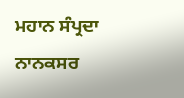ਮਹਾਨ ਸੰਪ੍ਰਦਾ ਨਾਨਕਸਰ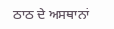ਠਾਠ ਦੇ ਅਸਥਾਨਾਂ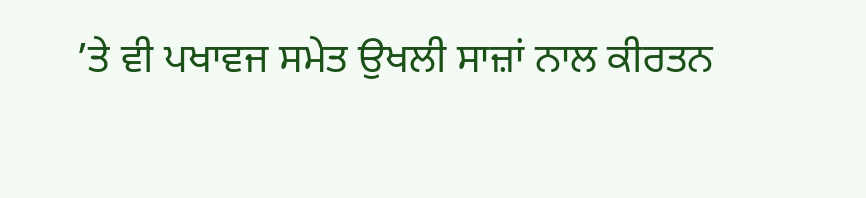’ਤੇ ਵੀ ਪਖਾਵਜ ਸਮੇਤ ਉਖਲੀ ਸਾਜ਼ਾਂ ਨਾਲ ਕੀਰਤਨ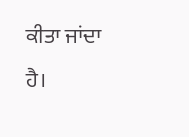ਕੀਤਾ ਜਾਂਦਾ ਹੈ।